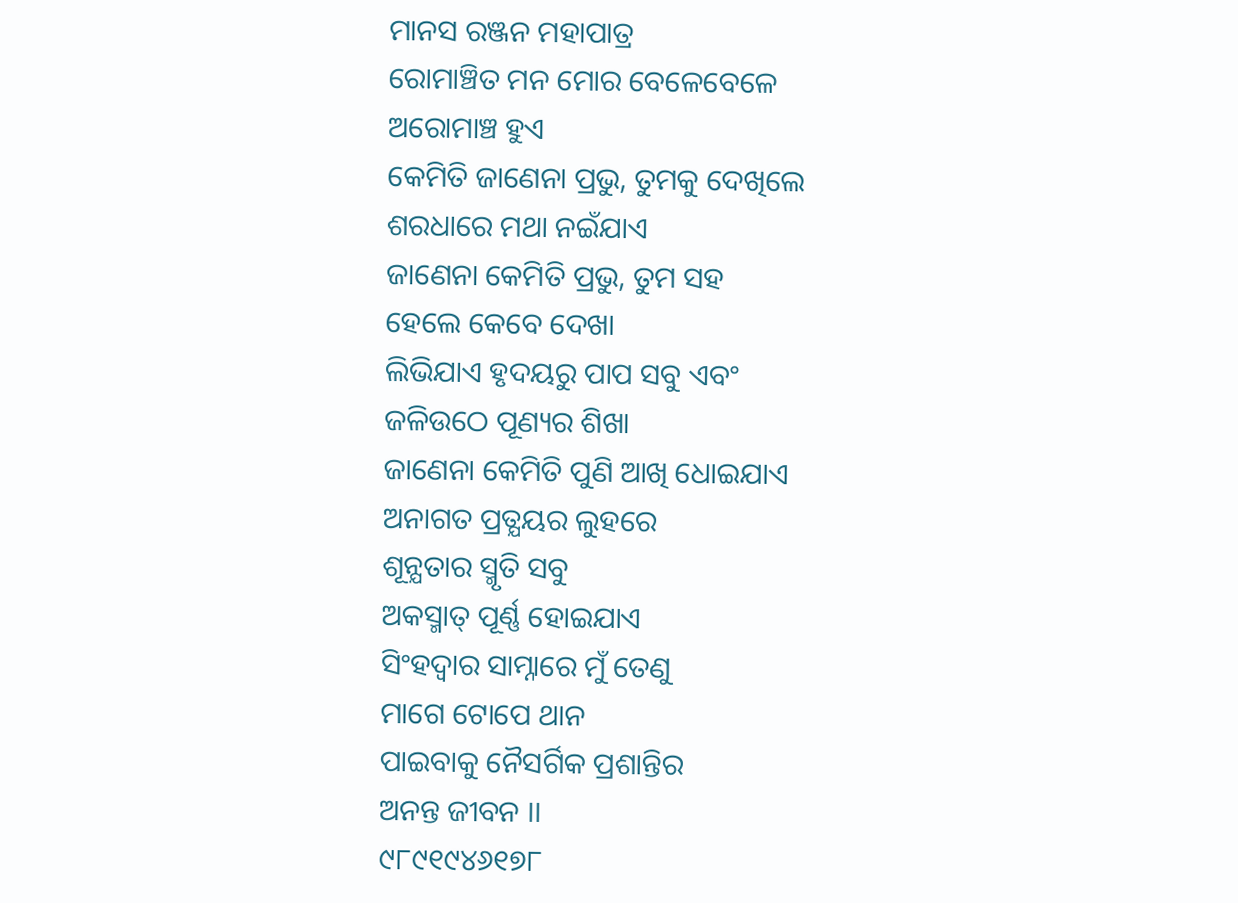ମାନସ ରଞ୍ଜନ ମହାପାତ୍ର
ରୋମାଞ୍ଚିତ ମନ ମୋର ବେଳେବେଳେ
ଅରୋମାଞ୍ଚ ହୁଏ
କେମିତି ଜାଣେନା ପ୍ରଭୁ, ତୁମକୁ ଦେଖିଲେ
ଶରଧାରେ ମଥା ନଇଁଯାଏ
ଜାଣେନା କେମିତି ପ୍ରଭୁ, ତୁମ ସହ
ହେଲେ କେବେ ଦେଖା
ଲିଭିଯାଏ ହୃଦୟରୁ ପାପ ସବୁ ଏବଂ
ଜଳିଉଠେ ପୂଣ୍ୟର ଶିଖା
ଜାଣେନା କେମିତି ପୁଣି ଆଖି ଧୋଇଯାଏ
ଅନାଗତ ପ୍ରତ୍ଯୟର ଲୁହରେ
ଶୂନ୍ଯତାର ସ୍ମୃତି ସବୁ
ଅକସ୍ମାତ୍ ପୂର୍ଣ୍ଣ ହୋଇଯାଏ
ସିଂହଦ୍ଵାର ସାମ୍ନାରେ ମୁଁ ତେଣୁ
ମାଗେ ଟୋପେ ଥାନ
ପାଇବାକୁ ନୈସର୍ଗିକ ପ୍ରଶାନ୍ତିର
ଅନନ୍ତ ଜୀବନ ।।
୯୮୯୧୯୪୬୧୭୮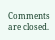Comments are closed.